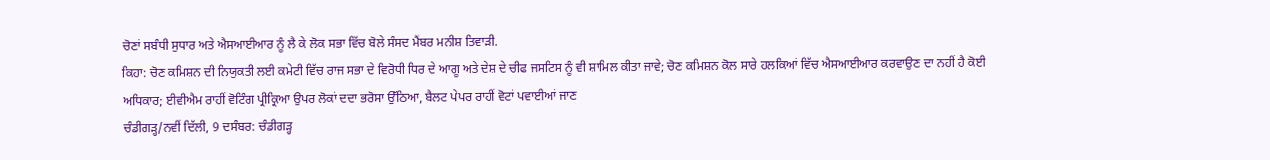ਚੋਣਾਂ ਸਬੰਧੀ ਸੁਧਾਰ ਅਤੇ ਐਸਆਈਆਰ ਨੂੰ ਲੈ ਕੇ ਲੋਕ ਸਭਾ ਵਿੱਚ ਬੋਲੇ ਸੰਸਦ ਮੈਂਬਰ ਮਨੀਸ਼ ਤਿਵਾੜੀ.
ਕਿਹਾ: ਚੋਣ ਕਮਿਸ਼ਨ ਦੀ ਨਿਯੁਕਤੀ ਲਈ ਕਮੇਟੀ ਵਿੱਚ ਰਾਜ ਸਭਾ ਦੇ ਵਿਰੋਧੀ ਧਿਰ ਦੇ ਆਗੂ ਅਤੇ ਦੇਸ਼ ਦੇ ਚੀਫ ਜਸਟਿਸ ਨੂੰ ਵੀ ਸ਼ਾਮਿਲ ਕੀਤਾ ਜਾਵੇ; ਚੋਣ ਕਮਿਸ਼ਨ ਕੋਲ ਸਾਰੇ ਹਲਕਿਆਂ ਵਿੱਚ ਐਸਆਈਆਰ ਕਰਵਾਉਣ ਦਾ ਨਹੀਂ ਹੈ ਕੋਈ ਅਧਿਕਾਰ; ਈਵੀਐਮ ਰਾਹੀਂ ਵੋਟਿੰਗ ਪ੍ਰੀਕ੍ਰਿਆ ਉਪਰ ਲੋਕਾਂ ਦਦਾ ਭਰੋਸਾ ਉੱਠਿਆ, ਬੈਲਟ ਪੇਪਰ ਰਾਹੀਂ ਵੋਟਾਂ ਪਵਾਈਆਂ ਜਾਣ
ਚੰਡੀਗੜ੍ਹ/ਨਵੀਂ ਦਿੱਲੀ, 9 ਦਸੰਬਰ: ਚੰਡੀਗੜ੍ਹ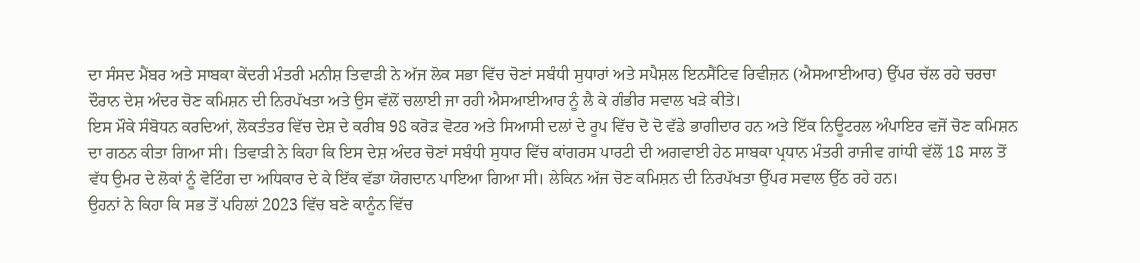ਦਾ ਸੰਸਦ ਮੈਂਬਰ ਅਤੇ ਸਾਬਕਾ ਕੇਂਦਰੀ ਮੰਤਰੀ ਮਨੀਸ਼ ਤਿਵਾੜੀ ਨੇ ਅੱਜ ਲੋਕ ਸਭਾ ਵਿੱਚ ਚੋਣਾਂ ਸਬੰਧੀ ਸੁਧਾਰਾਂ ਅਤੇ ਸਪੈਸ਼ਲ ਇਨਸੈਂਟਿਵ ਰਿਵੀਜ਼ਨ (ਐਸਆਈਆਰ) ਉੱਪਰ ਚੱਲ ਰਹੇ ਚਰਚਾ ਦੌਰਾਨ ਦੇਸ਼ ਅੰਦਰ ਚੋਣ ਕਮਿਸ਼ਨ ਦੀ ਨਿਰਪੱਖਤਾ ਅਤੇ ਉਸ ਵੱਲੋਂ ਚਲਾਈ ਜਾ ਰਹੀ ਐਸਆਈਆਰ ਨੂੰ ਲੈ ਕੇ ਗੰਭੀਰ ਸਵਾਲ ਖੜੇ ਕੀਤੇ।
ਇਸ ਮੌਕੇ ਸੰਬੋਧਨ ਕਰਦਿਆਂ, ਲੋਕਤੰਤਰ ਵਿੱਚ ਦੇਸ਼ ਦੇ ਕਰੀਬ 98 ਕਰੋੜ ਵੋਟਰ ਅਤੇ ਸਿਆਸੀ ਦਲਾਂ ਦੇ ਰੂਪ ਵਿੱਚ ਦੋ ਦੋ ਵੱਡੇ ਭਾਗੀਦਾਰ ਹਨ ਅਤੇ ਇੱਕ ਨਿਊਟਰਲ ਅੰਪਾਇਰ ਵਜੋਂ ਚੋਣ ਕਮਿਸ਼ਨ ਦਾ ਗਠਨ ਕੀਤਾ ਗਿਆ ਸੀ। ਤਿਵਾੜੀ ਨੇ ਕਿਹਾ ਕਿ ਇਸ ਦੇਸ਼ ਅੰਦਰ ਚੋਣਾਂ ਸਬੰਧੀ ਸੁਧਾਰ ਵਿੱਚ ਕਾਂਗਰਸ ਪਾਰਟੀ ਦੀ ਅਗਵਾਈ ਹੇਠ ਸਾਬਕਾ ਪ੍ਰਧਾਨ ਮੰਤਰੀ ਰਾਜੀਵ ਗਾਂਧੀ ਵੱਲੋਂ 18 ਸਾਲ ਤੋਂ ਵੱਧ ਉਮਰ ਦੇ ਲੋਕਾਂ ਨੂੰ ਵੋਟਿੰਗ ਦਾ ਅਧਿਕਾਰ ਦੇ ਕੇ ਇੱਕ ਵੱਡਾ ਯੋਗਦਾਨ ਪਾਇਆ ਗਿਆ ਸੀ। ਲੇਕਿਨ ਅੱਜ ਚੋਣ ਕਮਿਸ਼ਨ ਦੀ ਨਿਰਪੱਖਤਾ ਉੱਪਰ ਸਵਾਲ ਉੱਠ ਰਹੇ ਹਨ।
ਉਹਨਾਂ ਨੇ ਕਿਹਾ ਕਿ ਸਭ ਤੋਂ ਪਹਿਲਾਂ 2023 ਵਿੱਚ ਬਣੇ ਕਾਨੂੰਨ ਵਿੱਚ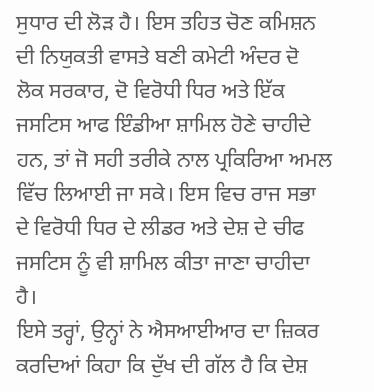ਸੁਧਾਰ ਦੀ ਲੋੜ ਹੈ। ਇਸ ਤਹਿਤ ਚੋਣ ਕਮਿਸ਼ਨ ਦੀ ਨਿਯੁਕਤੀ ਵਾਸਤੇ ਬਣੀ ਕਮੇਟੀ ਅੰਦਰ ਦੋ ਲੋਕ ਸਰਕਾਰ, ਦੋ ਵਿਰੋਧੀ ਧਿਰ ਅਤੇ ਇੱਕ ਜਸਟਿਸ ਆਫ ਇੰਡੀਆ ਸ਼ਾਮਿਲ ਹੋਣੇ ਚਾਹੀਦੇ ਹਨ, ਤਾਂ ਜੋ ਸਹੀ ਤਰੀਕੇ ਨਾਲ ਪ੍ਰਕਿਰਿਆ ਅਮਲ ਵਿੱਚ ਲਿਆਈ ਜਾ ਸਕੇ। ਇਸ ਵਿਚ ਰਾਜ ਸਭਾ ਦੇ ਵਿਰੋਧੀ ਧਿਰ ਦੇ ਲੀਡਰ ਅਤੇ ਦੇਸ਼ ਦੇ ਚੀਫ ਜਸਟਿਸ ਨੂੰ ਵੀ ਸ਼ਾਮਿਲ ਕੀਤਾ ਜਾਣਾ ਚਾਹੀਦਾ ਹੈ।
ਇਸੇ ਤਰ੍ਹਾਂ, ਉਨ੍ਹਾਂ ਨੇ ਐਸਆਈਆਰ ਦਾ ਜ਼ਿਕਰ ਕਰਦਿਆਂ ਕਿਹਾ ਕਿ ਦੁੱਖ ਦੀ ਗੱਲ ਹੈ ਕਿ ਦੇਸ਼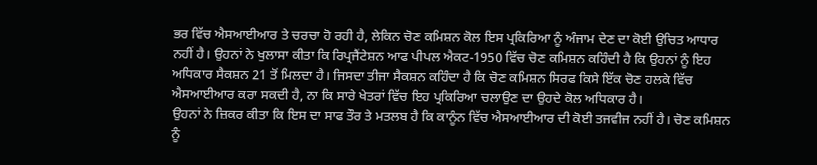ਭਰ ਵਿੱਚ ਐਸਆਈਆਰ ਤੇ ਚਰਚਾ ਹੋ ਰਹੀ ਹੈ, ਲੇਕਿਨ ਚੋਣ ਕਮਿਸ਼ਨ ਕੋਲ ਇਸ ਪ੍ਰਕਿਰਿਆ ਨੂੰ ਅੰਜਾਮ ਦੇਣ ਦਾ ਕੋਈ ਉਚਿਤ ਆਧਾਰ ਨਹੀਂ ਹੈ। ਉਹਨਾਂ ਨੇ ਖੁਲਾਸਾ ਕੀਤਾ ਕਿ ਰਿਪ੍ਰਜੈਂਟੇਸ਼ਨ ਆਫ ਪੀਪਲ ਐਕਟ-1950 ਵਿੱਚ ਚੋਣ ਕਮਿਸ਼ਨ ਕਹਿੰਦੀ ਹੈ ਕਿ ਉਹਨਾਂ ਨੂੰ ਇਹ ਅਧਿਕਾਰ ਸੈਕਸ਼ਨ 21 ਤੋਂ ਮਿਲਦਾ ਹੈ। ਜਿਸਦਾ ਤੀਜਾ ਸੈਕਸ਼ਨ ਕਹਿੰਦਾ ਹੈ ਕਿ ਚੋਣ ਕਮਿਸ਼ਨ ਸਿਰਫ ਕਿਸੇ ਇੱਕ ਚੋਣ ਹਲਕੇ ਵਿੱਚ ਐਸਆਈਆਰ ਕਰਾ ਸਕਦੀ ਹੈ, ਨਾ ਕਿ ਸਾਰੇ ਖੇਤਰਾਂ ਵਿੱਚ ਇਹ ਪ੍ਰਕਿਰਿਆ ਚਲਾਉਣ ਦਾ ਉਹਦੇ ਕੋਲ ਅਧਿਕਾਰ ਹੈ।
ਉਹਨਾਂ ਨੇ ਜ਼ਿਕਰ ਕੀਤਾ ਕਿ ਇਸ ਦਾ ਸਾਫ ਤੌਰ ਤੇ ਮਤਲਬ ਹੈ ਕਿ ਕਾਨੂੰਨ ਵਿੱਚ ਐਸਆਈਆਰ ਦੀ ਕੋਈ ਤਜਵੀਜ ਨਹੀਂ ਹੈ। ਚੋਣ ਕਮਿਸ਼ਨ ਨੂੰ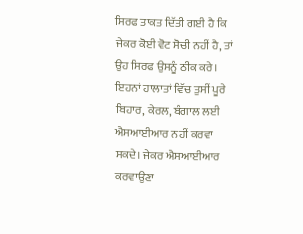ਸਿਰਫ ਤਾਕਤ ਦਿੱਤੀ ਗਈ ਹੈ ਕਿ ਜੇਕਰ ਕੋਈ ਵੋਟ ਸੋਚੀ ਨਹੀਂ ਹੈ, ਤਾਂ ਉਹ ਸਿਰਫ ਉਸਨੂੰ ਠੀਕ ਕਰੇ। ਇਹਨਾਂ ਹਾਲਾਤਾਂ ਵਿੱਚ ਤੁਸੀਂ ਪੂਰੇ ਬਿਹਾਰ, ਕੇਰਲ, ਬੰਗਾਲ ਲਈ ਐਸਆਈਆਰ ਨਹੀਂ ਕਰਵਾ ਸਕਦੇ। ਜੇਕਰ ਐਸਆਈਆਰ ਕਰਵਾਉਣਾ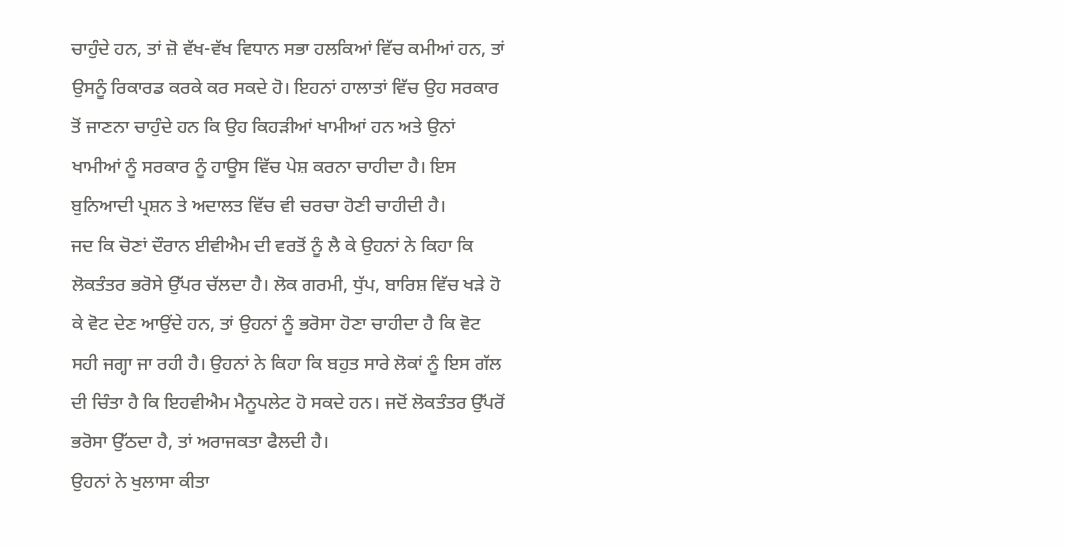ਚਾਹੁੰਦੇ ਹਨ, ਤਾਂ ਜ਼ੋ ਵੱਖ-ਵੱਖ ਵਿਧਾਨ ਸਭਾ ਹਲਕਿਆਂ ਵਿੱਚ ਕਮੀਆਂ ਹਨ, ਤਾਂ ਉਸਨੂੰ ਰਿਕਾਰਡ ਕਰਕੇ ਕਰ ਸਕਦੇ ਹੋ। ਇਹਨਾਂ ਹਾਲਾਤਾਂ ਵਿੱਚ ਉਹ ਸਰਕਾਰ ਤੋਂ ਜਾਣਨਾ ਚਾਹੁੰਦੇ ਹਨ ਕਿ ਉਹ ਕਿਹੜੀਆਂ ਖਾਮੀਆਂ ਹਨ ਅਤੇ ਉਨਾਂ ਖਾਮੀਆਂ ਨੂੰ ਸਰਕਾਰ ਨੂੰ ਹਾਊਸ ਵਿੱਚ ਪੇਸ਼ ਕਰਨਾ ਚਾਹੀਦਾ ਹੈ। ਇਸ ਬੁਨਿਆਦੀ ਪ੍ਰਸ਼ਨ ਤੇ ਅਦਾਲਤ ਵਿੱਚ ਵੀ ਚਰਚਾ ਹੋਣੀ ਚਾਹੀਦੀ ਹੈ।
ਜਦ ਕਿ ਚੋਣਾਂ ਦੌਰਾਨ ਈਵੀਐਮ ਦੀ ਵਰਤੋਂ ਨੂੰ ਲੈ ਕੇ ਉਹਨਾਂ ਨੇ ਕਿਹਾ ਕਿ ਲੋਕਤੰਤਰ ਭਰੋਸੇ ਉੱਪਰ ਚੱਲਦਾ ਹੈ। ਲੋਕ ਗਰਮੀ, ਧੁੱਪ, ਬਾਰਿਸ਼ ਵਿੱਚ ਖੜੇ ਹੋ ਕੇ ਵੋਟ ਦੇਣ ਆਉਂਦੇ ਹਨ, ਤਾਂ ਉਹਨਾਂ ਨੂੰ ਭਰੋਸਾ ਹੋਣਾ ਚਾਹੀਦਾ ਹੈ ਕਿ ਵੋਟ ਸਹੀ ਜਗ੍ਹਾ ਜਾ ਰਹੀ ਹੈ। ਉਹਨਾਂ ਨੇ ਕਿਹਾ ਕਿ ਬਹੁਤ ਸਾਰੇ ਲੋਕਾਂ ਨੂੰ ਇਸ ਗੱਲ ਦੀ ਚਿੰਤਾ ਹੈ ਕਿ ਇਹਵੀਐਮ ਮੈਨੂਪਲੇਟ ਹੋ ਸਕਦੇ ਹਨ। ਜਦੋਂ ਲੋਕਤੰਤਰ ਉੱਪਰੋਂ ਭਰੋਸਾ ਉੱਠਦਾ ਹੈ, ਤਾਂ ਅਰਾਜਕਤਾ ਫੈਲਦੀ ਹੈ।
ਉਹਨਾਂ ਨੇ ਖੁਲਾਸਾ ਕੀਤਾ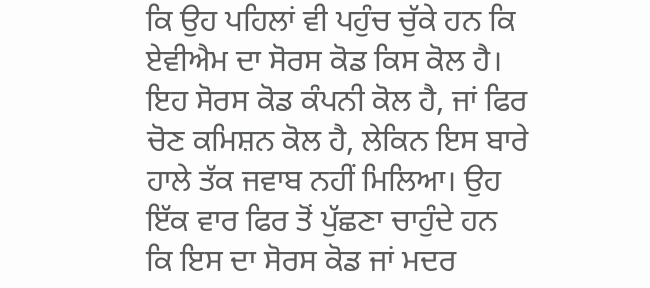ਕਿ ਉਹ ਪਹਿਲਾਂ ਵੀ ਪਹੁੰਚ ਚੁੱਕੇ ਹਨ ਕਿ ਏਵੀਐਮ ਦਾ ਸੋਰਸ ਕੋਡ ਕਿਸ ਕੋਲ ਹੈ। ਇਹ ਸੋਰਸ ਕੋਡ ਕੰਪਨੀ ਕੋਲ ਹੈ, ਜਾਂ ਫਿਰ ਚੋਣ ਕਮਿਸ਼ਨ ਕੋਲ ਹੈ, ਲੇਕਿਨ ਇਸ ਬਾਰੇ ਹਾਲੇ ਤੱਕ ਜਵਾਬ ਨਹੀਂ ਮਿਲਿਆ। ਉਹ ਇੱਕ ਵਾਰ ਫਿਰ ਤੋਂ ਪੁੱਛਣਾ ਚਾਹੁੰਦੇ ਹਨ ਕਿ ਇਸ ਦਾ ਸੋਰਸ ਕੋਡ ਜਾਂ ਮਦਰ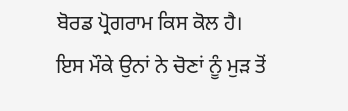ਬੋਰਡ ਪ੍ਰੋਗਰਾਮ ਕਿਸ ਕੋਲ ਹੈ।
ਇਸ ਮੌਕੇ ਉਨਾਂ ਨੇ ਚੋਣਾਂ ਨੂੰ ਮੁੜ ਤੋਂ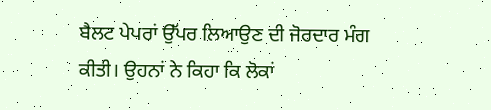ਬੈਲਟ ਪੇਪਰਾਂ ਉੱਪਰ ਲਿਆਉਣ ਦੀ ਜੋਰਦਾਰ ਮੰਗ ਕੀਤੀ। ਉਹਨਾਂ ਨੇ ਕਿਹਾ ਕਿ ਲੋਕਾਂ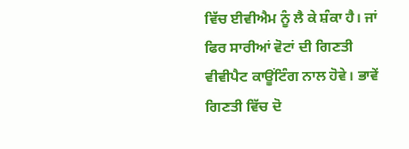ਵਿੱਚ ਈਵੀਐਮ ਨੂੰ ਲੈ ਕੇ ਸ਼ੰਕਾ ਹੈ। ਜਾਂ ਫਿਰ ਸਾਰੀਆਂ ਵੋਟਾਂ ਦੀ ਗਿਣਤੀ ਵੀਵੀਪੈਟ ਕਾਊਂਟਿੰਗ ਨਾਲ ਹੋਵੇ। ਭਾਵੇਂ ਗਿਣਤੀ ਵਿੱਚ ਦੋ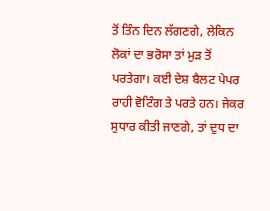ਤੋਂ ਤਿੰਨ ਦਿਨ ਲੱਗਣਗੇ, ਲੇਕਿਨ ਲੋਕਾਂ ਦਾ ਭਰੋਸਾ ਤਾਂ ਮੁੜ ਤੋਂ ਪਰਤੇਗਾ। ਕਈ ਦੇਸ਼ ਬੈਲਟ ਪੇਪਰ ਰਾਹੀ ਵੋਟਿੰਗ ਤੇ ਪਰਤੇ ਹਨ। ਜੇਕਰ ਸੁਧਾਰ ਕੀਤੀ ਜਾਣਗੇ, ਤਾਂ ਦੁਧ ਦਾ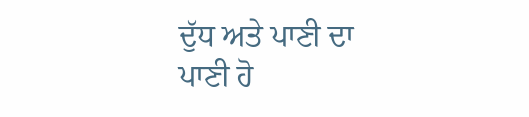ਦੁੱਧ ਅਤੇ ਪਾਣੀ ਦਾ ਪਾਣੀ ਹੋ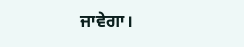ਜਾਵੇਗਾ।